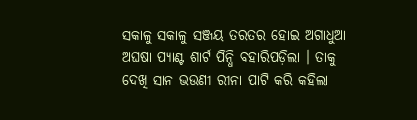ସକାଳୁ ସକାଳୁ ସଞ୍ଜୟ ତରତର ହୋଇ ଅଗାଧୁଆ ଅଘଷା ପ୍ୟାଣ୍ଟ ଶାର୍ଟ ପିନ୍ଧି ବହାରିପଡ଼ିଲା । ତାକୁ ଦେଖି ସାନ ଭଉଣୀ ରୀନା ପାଟି କରି କହିଲା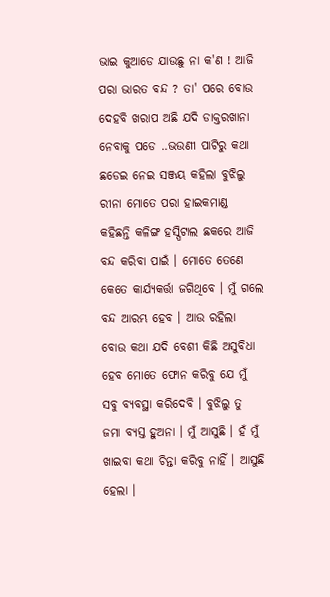ଭାଇ କୁଆଡେ ଯାଉଛୁ ନା କ'ଣ ! ଆଜି ପରା ଭାରତ ବନ୍ଦ ? ତା' ପରେ ବୋଉ ଦେହବି ଖରାପ ଅଛି ଯଦି ଡାକ୍ତରଖାନା ନେବାକୁ ପଡେ ..ଭଉଣୀ ପାଟିରୁ କଥା ଛଡେଇ ନେଇ ସଞ୍ଜୟ କହିଲା ବୁଝିଲୁ ରୀନା ମୋତେ ପରା ହାଇକମାଣ୍ଡ କହିଛନ୍ତି କଳିଙ୍ଗ ହସ୍ପିଟାଲ ଛକରେ ଆଜି ବନ୍ଦ କରିବା ପାଇଁ । ମୋତେ ତେଣେ କେତେ କାର୍ଯ୍ୟକର୍ତ୍ତା ଜଗିଥିବେ । ମୁଁ ଗଲେ ବନ୍ଦ ଆରମ୍ଭ ହେବ । ଆଉ ରହିଲା ବୋଉ କଥା ଯଦି ବେଶୀ କିଛି ଅସୁବିଧା ହେବ ମୋତେ ଫୋନ କରିବୁ ଯେ ମୁଁ ସବୁ ବ୍ୟବସ୍ଥା କରିଦେବି । ବୁଝିଲୁ ତୁ ଜମା ବ୍ୟସ୍ତ ହୁଅନା । ମୁଁ ଆସୁଛି । ହଁ ମୁଁ ଖାଇବା କଥା ଚିନ୍ତା କରିବୁ ନାହିଁ । ଆସୁଛି ହେଲା ।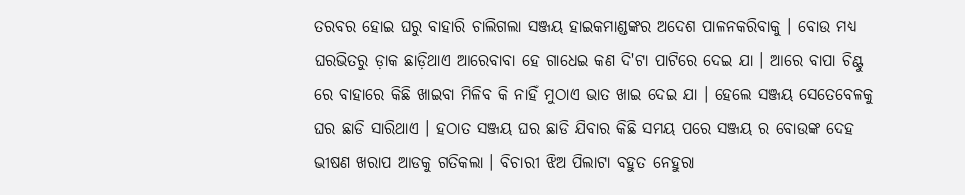ତରବର ହୋଇ ଘରୁ ବାହାରି ଚାଲିଗଲା ସଞ୍ଜୟ ହାଇକମାଣ୍ଡଙ୍କର ଅଦେଶ ପାଳନକରିବାକୁ । ବୋଉ ମଧ୍ୟ ଘରଭିତରୁ ଡ଼ାକ ଛାଡ଼ିଥାଏ ଆରେବାବା ହେ ଗାଧେଇ କଣ ଦି'ଟା ପାଟିରେ ଦେଇ ଯା । ଆରେ ବାପା ଚିଣ୍ଟୁ ରେ ବାହାରେ କିଛି ଖାଇବା ମିଳିବ କି ନାହିଁ ମୁଠାଏ ଭାତ ଖାଇ ଦେଇ ଯା । ହେଲେ ସଞ୍ଜୟ ସେତେବେଳକୁ ଘର ଛାଡି ସାରିଥାଏ । ହଠାତ ସଞ୍ଜୟ ଘର ଛାଡି ଯିବାର କିଛି ସମୟ ପରେ ସଞ୍ଜୟ ର ବୋଉଙ୍କ ଦେହ ଭୀଷଣ ଖରାପ ଆଡକୁ ଗତିକଲା । ବିଚାରୀ ଝିଅ ପିଲାଟା ବହୁତ ନେହୁରା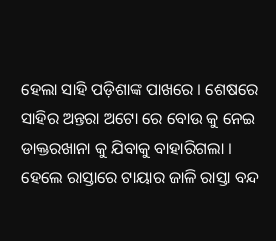ହେଲା ସାହି ପଡ଼ିଶାଙ୍କ ପାଖରେ । ଶେଷରେ ସାହିର ଅନ୍ତରା ଅଟୋ ରେ ବୋଉ କୁ ନେଇ ଡାକ୍ତରଖାନା କୁ ଯିବାକୁ ବାହାରିଗଲା । ହେଲେ ରାସ୍ତାରେ ଟାୟାର ଜାଳି ରାସ୍ତା ବନ୍ଦ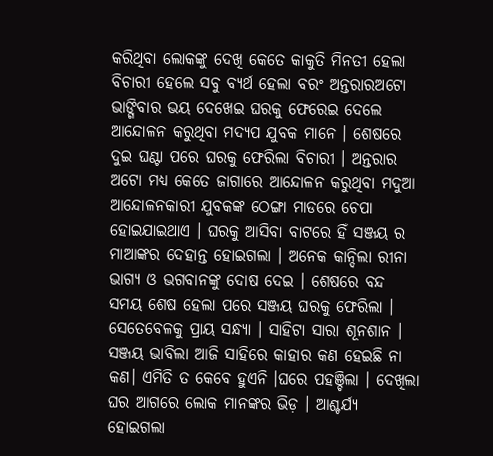କରିଥିବା ଲୋକଙ୍କୁ ଦେଖି କେତେ କାକୁତି ମିନତୀ ହେଲା ବିଚାରୀ ହେଲେ ସବୁ ବ୍ୟର୍ଥ ହେଲା ବରଂ ଅନ୍ତରାରଅଟୋ ଭାଙ୍ଗିବାର ଭୟ ଦେଖେଇ ଘରକୁ ଫେରେଇ ଦେଲେ ଆନ୍ଦୋଳନ କରୁଥିବା ମଦ୍ୟପ ଯୁବକ ମାନେ । ଶେଷରେ ଦୁଇ ଘଣ୍ଟା ପରେ ଘରକୁ ଫେରିଲା ବିଚାରୀ । ଅନ୍ତରାର ଅଟୋ ମଧ୍ୟ କେତେ ଜାଗାରେ ଆନ୍ଦୋଳନ କରୁଥିବା ମଦୁଆ ଆନ୍ଦୋଳନକାରୀ ଯୁବକଙ୍କ ଠେଙ୍ଗା ମାଡରେ ଚେପା ହୋଇଯାଇଥାଏ । ଘରକୁ ଆସିବା ବାଟରେ ହିଁ ସଞ୍ଜୟ ର ମାଆଙ୍କର ଦେହାନ୍ତ ହୋଇଗଲା । ଅନେକ କାନ୍ଦିଲା ରୀନା ଭାଗ୍ୟ ଓ ଭଗବାନଙ୍କୁ ଦୋଷ ଦେଇ । ଶେଷରେ ବନ୍ଦ ସମୟ ଶେଷ ହେଲା ପରେ ସଞ୍ଜୟ ଘରକୁ ଫେରିଲା । ସେତେବେଳକୁ ପ୍ରାୟ ସନ୍ଧ୍ୟା । ସାହିଟା ସାରା ଶୂନଶାନ । ସଞ୍ଜୟ ଭାବିଲା ଆଜି ସାହିରେ କାହାର କଣ ହେଇଛି ନା କଣ। ଏମିତି ତ କେବେ ହୁଏନି ।ଘରେ ପହଞ୍ଚିଲା । ଦେଖିଲା ଘର ଆଗରେ ଲୋକ ମାନଙ୍କର ଭିଡ଼ । ଆଶ୍ଚର୍ଯ୍ୟ ହୋଇଗଲା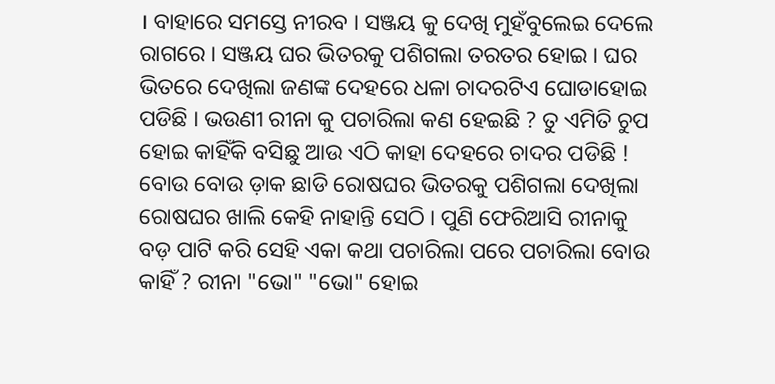। ବାହାରେ ସମସ୍ତେ ନୀରବ । ସଞ୍ଜୟ କୁ ଦେଖି ମୁହଁବୁଲେଇ ଦେଲେ ରାଗରେ । ସଞ୍ଜୟ ଘର ଭିତରକୁ ପଶିଗଲା ତରତର ହୋଇ । ଘର ଭିତରେ ଦେଖିଲା ଜଣଙ୍କ ଦେହରେ ଧଳା ଚାଦରଟିଏ ଘୋଡାହୋଇ ପଡିଛି । ଭଉଣୀ ରୀନା କୁ ପଚାରିଲା କଣ ହେଇଛି ? ତୁ ଏମିତି ଚୁପ ହୋଇ କାହିଁକି ବସିଛୁ ଆଉ ଏଠି କାହା ଦେହରେ ଚାଦର ପଡିଛି ! ବୋଉ ବୋଉ ଡ଼ାକ ଛାଡି ରୋଷଘର ଭିତରକୁ ପଶିଗଲା ଦେଖିଲା ରୋଷଘର ଖାଲି କେହି ନାହାନ୍ତି ସେଠି । ପୁଣି ଫେରିଆସି ରୀନାକୁ ବଡ଼ ପାଟି କରି ସେହି ଏକା କଥା ପଚାରିଲା ପରେ ପଚାରିଲା ବୋଉ କାହିଁ ? ରୀନା "ଭୋ" "ଭୋ" ହୋଇ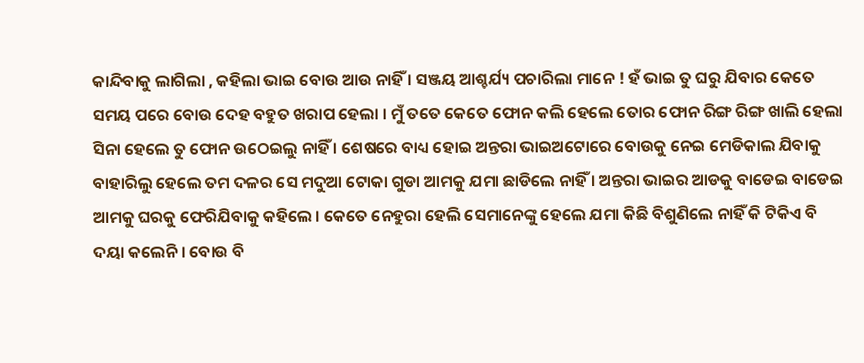କାନ୍ଦିବାକୁ ଲାଗିଲା , କହିଲା ଭାଇ ବୋଉ ଆଉ ନାହିଁ । ସଞ୍ଜୟ ଆଶ୍ଚର୍ଯ୍ୟ ପଚାରିଲା ମାନେ ! ହଁ ଭାଇ ତୁ ଘରୁ ଯିବାର କେତେ ସମୟ ପରେ ବୋଉ ଦେହ ବହୁତ ଖରାପ ହେଲା । ମୁଁ ତତେ କେତେ ଫୋନ କଲି ହେଲେ ତୋର ଫୋନ ରିଙ୍ଗ ରିଙ୍ଗ ଖାଲି ହେଲା ସିନା ହେଲେ ତୁ ଫୋନ ଉଠେଇଲୁ ନାହିଁ । ଶେଷରେ ବାଧ୍ୟ ହୋଇ ଅନ୍ତରା ଭାଇଅଟୋରେ ବୋଉକୁ ନେଇ ମେଡିକାଲ ଯିବାକୁ ବାହାରିଲୁ ହେଲେ ତମ ଦଳର ସେ ମଦୁଆ ଟୋକା ଗୁଡା ଆମକୁ ଯମା ଛାଡିଲେ ନାହିଁ । ଅନ୍ତରା ଭାଇର ଆଡକୁ ବାଡେଇ ବାଡେଇ ଆମକୁ ଘରକୁ ଫେରିଯିବାକୁ କହିଲେ । କେତେ ନେହୁରା ହେଲି ସେମାନେଙ୍କୁ ହେଲେ ଯମା କିଛି ବିଶୁଣିଲେ ନାହିଁ କି ଟିକିଏ ବି ଦୟା କଲେନି । ବୋଉ ବି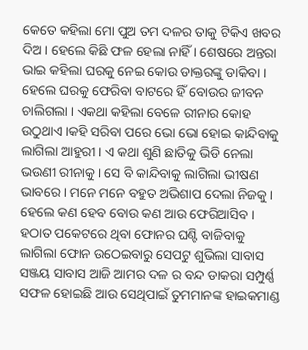କେତେ କହିଲା ମୋ ପୁଅ ତମ ଦଳର ତାକୁ ଟିକିଏ ଖବର ଦିଅ । ହେଲେ କିଛି ଫଳ ହେଲା ନାହିଁ । ଶେଷରେ ଅନ୍ତରା ଭାଇ କହିଲା ଘରକୁ ନେଇ କୋଉ ଡାକ୍ତରଙ୍କୁ ଡାକିବା । ହେଲେ ଘରକୁ ଫେରିବା ବାଟରେ ହିଁ ବୋଉର ଜୀବନ ଚାଲିଗଲା । ଏକଥା କହିଲା ବେଳେ ରୀନାର କୋହ ଉଠୁଥାଏ ।କହି ସରିବା ପରେ ଭୋ ଭୋ ହୋଇ କାନ୍ଦିବାକୁ ଲାଗିଲା ଆହୁରୀ । ଏ କଥା ଶୁଣି ଛାତିକୁ ଭିଡି ନେଲା ଭଉଣୀ ରୀନାକୁ । ସେ ବି କାନ୍ଦିବାକୁ ଲାଗିଲା ଭୀଷଣ ଭାବରେ । ମନେ ମନେ ବହୁତ ଅଭିଶାପ ଦେଲା ନିଜକୁ । ହେଲେ କଣ ହେବ ବୋଉ କଣ ଆଉ ଫେରିଆସିବ । ହଠାତ ପକେଟରେ ଥିବା ଫୋନର ଘଣ୍ଟି ବାଜିବାକୁ ଲାଗିଲା ଫୋନ ଉଠେଇବାରୁ ସେପଟୁ ଶୁଭିଲା ସାବାସ ସଞ୍ଜୟ ସାବାସ ଆଜି ଆମର ଦଳ ର ବନ୍ଦ ଡାକରା ସମ୍ପୁର୍ଣ୍ଣ ସଫଳ ହୋଇଛି ଆଉ ସେଥିପାଇଁ ତୁମମାନଙ୍କ ହାଇକମାଣ୍ଡ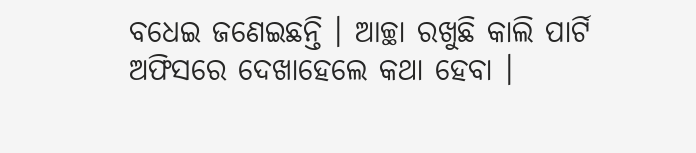ବଧେଇ ଜଣେଇଛନ୍ତି । ଆଚ୍ଛା ରଖୁଛି କାଲି ପାର୍ଟି ଅଫିସରେ ଦେଖାହେଲେ କଥା ହେବା ।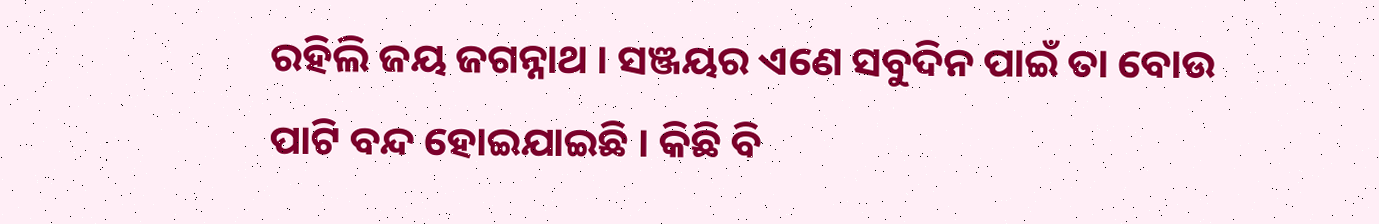ରହିଲି ଜୟ ଜଗନ୍ନାଥ । ସଞ୍ଜୟର ଏଣେ ସବୁଦିନ ପାଇଁ ତା ବୋଉ ପାଟି ବନ୍ଦ ହୋଇଯାଇଛି । କିଛି ବି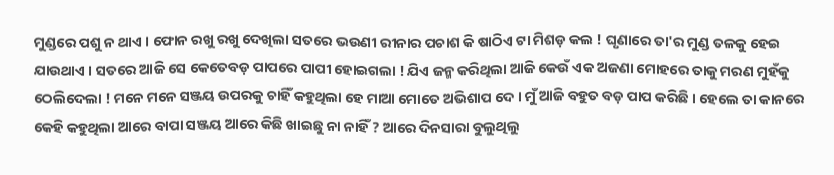ମୁଣ୍ଡରେ ପଶୁ ନ ଥାଏ । ଫୋନ ରଖୁ ରଖୁ ଦେଖିଲା ସତରେ ଭଉଣୀ ରୀନାର ପଚାଶ କି ଷାଠିଏ ଟା ମିଶଡ଼ କଲ ! ଘୃଣାରେ ତା'ର ମୁଣ୍ଡ ତଳକୁ ହେଇ ଯାଉଥାଏ । ସତରେ ଆଜି ସେ କେତେବଡ଼ ପାପରେ ପାପୀ ହୋଇଗଲା ! ଯିଏ ଜନ୍ମ କରିଥିଲା ଆଜି କେଉଁ ଏକ ଅଜଣା ମୋହରେ ତାକୁ ମରଣ ମୁହଁକୁ ଠେଲିଦେଲା ! ମନେ ମନେ ସଞ୍ଜୟ ଉପରକୁ ଚାହିଁ କହୁଥିଲା ହେ ମାଆ ମୋତେ ଅଭିଶାପ ଦେ । ମୁଁ ଆଜି ବହୁତ ବଡ଼ ପାପ କରିଛି । ହେଲେ ତା କାନରେ କେହି କହୁଥିଲା ଆରେ ବାପା ସଞ୍ଜୟ ଆରେ କିଛି ଖାଇଛୁ ନା ନାହିଁ ? ଆରେ ଦିନସାରା ବୁଲୁଥିଲୁ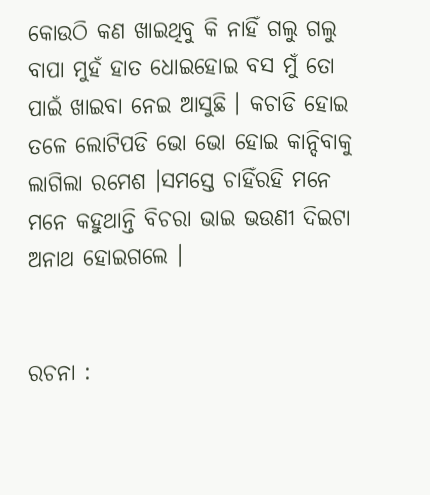କୋଉଠି କଣ ଖାଇଥିବୁ କି ନାହିଁ ଗଲୁ ଗଲୁ ବାପା ମୁହଁ ହାତ ଧୋଇହୋଇ ବସ ମୁଁ ତୋ ପାଇଁ ଖାଇବା ନେଇ ଆସୁଛି । କଚାଡି ହୋଇ ତଳେ ଲୋଟିପଡି ଭୋ ଭୋ ହୋଇ କାନ୍ଦିବାକୁ ଲାଗିଲା ରମେଶ ।ସମସ୍ତେ ଚାହିଁରହି ମନେ ମନେ କହୁଥାନ୍ତି ବିଚରା ଭାଇ ଭଉଣୀ ଦିଇଟା ଅନାଥ ହୋଇଗଲେ ।


ରଚନା :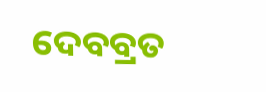ଦେବବ୍ରତ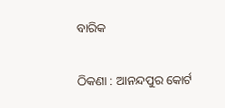ବାରିକ

ଠିକଣା : ଆନନ୍ଦପୁର କୋର୍ଟ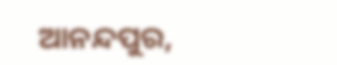ଆନନ୍ଦପୁର,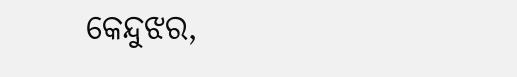କେନ୍ଦୁଝର,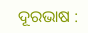ଦୂରଭାଷ :